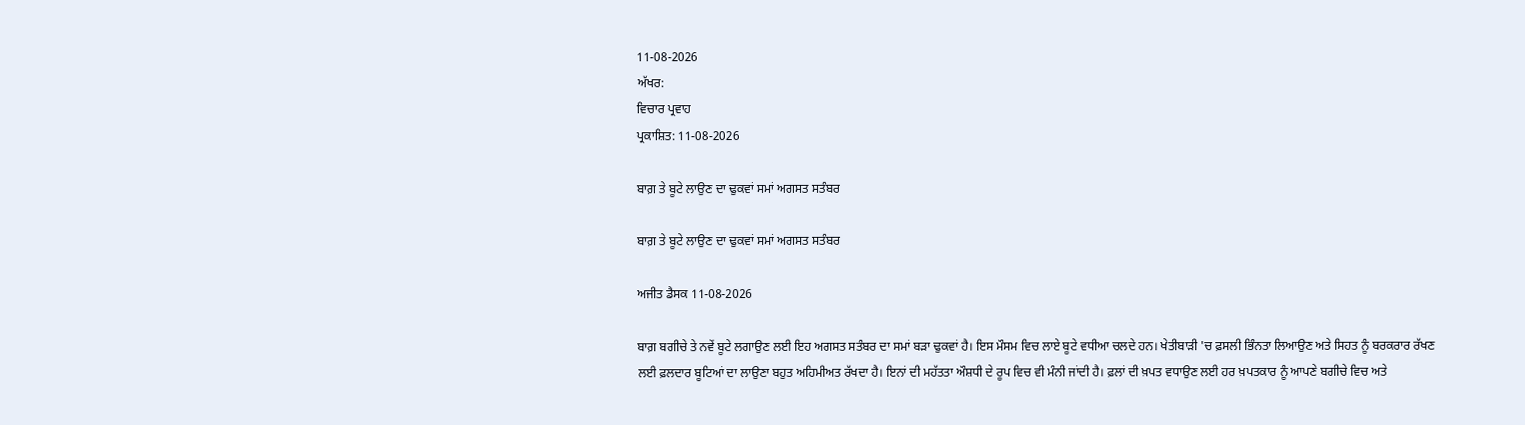11-08-2026
ਅੱਖਰ:
ਵਿਚਾਰ ਪ੍ਰਵਾਹ
ਪ੍ਰਕਾਸ਼ਿਤ: 11-08-2026

ਬਾਗ਼ ਤੇ ਬੂਟੇ ਲਾਉਣ ਦਾ ਢੁਕਵਾਂ ਸਮਾਂ ਅਗਸਤ ਸਤੰਬਰ

ਬਾਗ਼ ਤੇ ਬੂਟੇ ਲਾਉਣ ਦਾ ਢੁਕਵਾਂ ਸਮਾਂ ਅਗਸਤ ਸਤੰਬਰ

ਅਜੀਤ ਡੈਸਕ 11-08-2026

ਬਾਗ਼ ਬਗੀਚੇ ਤੇ ਨਵੇਂ ਬੂਟੇ ਲਗਾਉਣ ਲਈ ਇਹ ਅਗਸਤ ਸਤੰਬਰ ਦਾ ਸਮਾਂ ਬੜਾ ਢੁਕਵਾਂ ਹੈ। ਇਸ ਮੌਸਮ ਵਿਚ ਲਾਏ ਬੂਟੇ ਵਧੀਆ ਚਲਦੇ ਹਨ। ਖੇਤੀਬਾੜੀ 'ਚ ਫ਼ਸਲੀ ਭਿੰਨਤਾ ਲਿਆਉਣ ਅਤੇ ਸਿਹਤ ਨੂੰ ਬਰਕਰਾਰ ਰੱਖਣ ਲਈ ਫ਼ਲਦਾਰ ਬੂਟਿਆਂ ਦਾ ਲਾਉਣਾ ਬਹੁਤ ਅਹਿਮੀਅਤ ਰੱਖਦਾ ਹੈ। ਇਨਾਂ ਦੀ ਮਹੱਤਤਾ ਔਸ਼ਧੀ ਦੇ ਰੂਪ ਵਿਚ ਵੀ ਮੰਨੀ ਜਾਂਦੀ ਹੈ। ਫ਼ਲਾਂ ਦੀ ਖ਼ਪਤ ਵਧਾਉਣ ਲਈ ਹਰ ਖ਼ਪਤਕਾਰ ਨੂੰ ਆਪਣੇ ਬਗੀਚੇ ਵਿਚ ਅਤੇ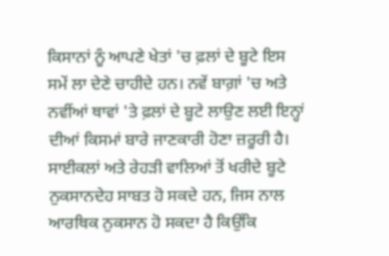ਕਿਸਾਨਾਂ ਨੂੰ ਆਪਣੇ ਖੇਤਾਂ 'ਚ ਫ਼ਲਾਂ ਦੇ ਬੂਟੇ ਇਸ ਸਮੇਂ ਲਾ ਦੇਣੇ ਚਾਹੀਦੇ ਹਨ। ਨਵੇਂ ਬਾਗ਼ਾਂ 'ਚ ਅਤੇ ਨਵੀਂਆਂ ਥਾਵਾਂ 'ਤੇ ਫ਼ਲਾਂ ਦੇ ਬੂਟੇ ਲਾਉਣ ਲਈ ਇਨ੍ਹਾਂ ਦੀਆਂ ਕਿਸਮਾਂ ਬਾਰੇ ਜਾਣਕਾਰੀ ਹੋਣਾ ਜ਼ਰੂਰੀ ਹੈ। ਸਾਈਕਲਾਂ ਅਤੇ ਰੇਹੜੀ ਵਾਲਿਆਂ ਤੋਂ ਖਰੀਦੇ ਬੂਟੇ ਨੁਕਸਾਨਦੇਹ ਸਾਬਤ ਹੋ ਸਕਦੇ ਹਨ, ਜਿਸ ਨਾਲ ਆਰਥਿਕ ਨੁਕਸਾਨ ਹੋ ਸਕਦਾ ਹੈ ਕਿਉਂਕਿ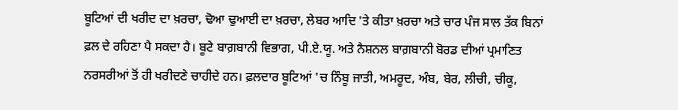ਬੂਟਿਆਂ ਦੀ ਖਰੀਦ ਦਾ ਖ਼ਰਚਾ, ਢੋਆ ਢੁਆਈ ਦਾ ਖ਼ਰਚਾ, ਲੇਬਰ ਆਦਿ 'ਤੇ ਕੀਤਾ ਖ਼ਰਚਾ ਅਤੇ ਚਾਰ ਪੰਜ ਸਾਲ ਤੱਕ ਬਿਨਾਂ ਫ਼ਲ ਦੇ ਰਹਿਣਾ ਪੈ ਸਕਦਾ ਹੈ। ਬੂਟੇ ਬਾਗ਼ਬਾਨੀ ਵਿਭਾਗ, ਪੀ.ਏ.ਯੂ. ਅਤੇ ਨੈਸ਼ਨਲ ਬਾਗ਼ਬਾਨੀ ਬੋਰਡ ਦੀਆਂ ਪ੍ਰਮਾਣਿਤ ਨਰਸਰੀਆਂ ਤੋਂ ਹੀ ਖਰੀਦਣੇ ਚਾਹੀਦੇ ਹਨ। ਫ਼ਲਦਾਰ ਬੂਟਿਆਂ 'ਚ ਨਿੰਬੂ ਜਾਤੀ, ਅਮਰੂਦ, ਅੰਬ, ਬੇਰ, ਲੀਚੀ, ਚੀਕੂ,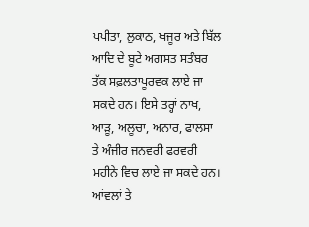ਪਪੀਤਾ, ਲੁਕਾਠ, ਖਜੂਰ ਅਤੇ ਬਿੱਲ ਆਦਿ ਦੇ ਬੂਟੇ ਅਗਸਤ ਸਤੰਬਰ ਤੱਕ ਸਫ਼ਲਤਾਪੂਰਵਕ ਲਾਏ ਜਾ ਸਕਦੇ ਹਨ। ਇਸੇ ਤਰ੍ਹਾਂ ਨਾਖ, ਆੜੂ, ਅਲੂਚਾ, ਅਨਾਰ, ਫਾਲਸਾ ਤੇ ਅੰਜੀਰ ਜਨਵਰੀ ਫਰਵਰੀ ਮਹੀਨੇ ਵਿਚ ਲਾਏ ਜਾ ਸਕਦੇ ਹਨ। ਆਂਵਲਾਂ ਤੇ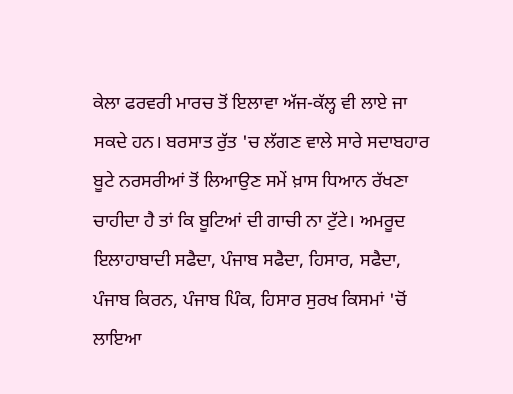ਕੇਲਾ ਫਰਵਰੀ ਮਾਰਚ ਤੋਂ ਇਲਾਵਾ ਅੱਜ-ਕੱਲ੍ਹ ਵੀ ਲਾਏ ਜਾ ਸਕਦੇ ਹਨ। ਬਰਸਾਤ ਰੁੱਤ 'ਚ ਲੱਗਣ ਵਾਲੇ ਸਾਰੇ ਸਦਾਬਹਾਰ ਬੂਟੇ ਨਰਸਰੀਆਂ ਤੋਂ ਲਿਆਉਣ ਸਮੇਂ ਖ਼ਾਸ ਧਿਆਨ ਰੱਖਣਾ ਚਾਹੀਦਾ ਹੈ ਤਾਂ ਕਿ ਬੂਟਿਆਂ ਦੀ ਗਾਚੀ ਨਾ ਟੁੱਟੇ। ਅਮਰੂਦ ਇਲਾਹਾਬਾਦੀ ਸਫੈਦਾ, ਪੰਜਾਬ ਸਫੈਦਾ, ਹਿਸਾਰ, ਸਫੈਦਾ, ਪੰਜਾਬ ਕਿਰਨ, ਪੰਜਾਬ ਪਿੰਕ, ਹਿਸਾਰ ਸੁਰਖ ਕਿਸਮਾਂ 'ਚੋਂ ਲਾਇਆ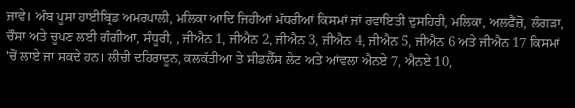ਜਾਵੇ। ਅੰਬ ਪੂਸਾ ਹਾਈਬ੍ਰਿਡ ਅਮਰਪਾਲੀ, ਮਲਿਕਾ ਆਦਿ ਜਿਹੀਆਂ ਮੱਧਰੀਆਂ ਕਿਸਮਾਂ ਜਾਂ ਰਵਾਇਤੀ ਦੁਸਹਿਰੀ, ਮਲਿਕਾ, ਅਲਫੈਂਜ਼ੋ, ਲੰਗੜਾ, ਚੌਸਾ ਅਤੇ ਚੂਪਣ ਲਈ ਗੰਗੀਆ, ਸੰਧੂਰੀ, , ਜੀਐਨ 1, ਜੀਐਨ 2, ਜੀਐਨ 3, ਜੀਐਨ 4, ਜੀਐਨ 5, ਜੀਐਨ 6 ਅਤੇ ਜੀਐਨ 17 ਕਿਸਮਾਂ 'ਚੋਂ ਲਾਏ ਜਾ ਸਕਦੇ ਹਨ। ਲੀਚੀ ਦਹਿਰਾਦੂਨ, ਕਲਕੱਤੀਆ ਤੇ ਸੀਡਲੈੱਸ ਲੇਟ ਅਤੇ ਆਂਵਲਾ ਐਨਏ 7, ਐਨਏ 10,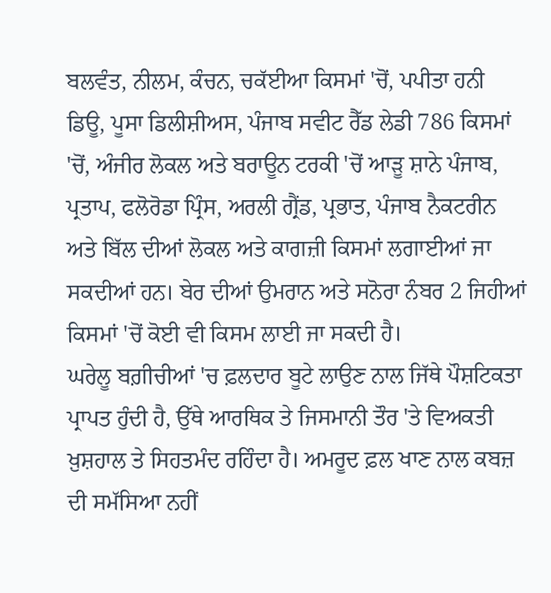ਬਲਵੰਤ, ਨੀਲਮ, ਕੰਚਨ, ਚਕੱਈਆ ਕਿਸਮਾਂ 'ਚੋਂ, ਪਪੀਤਾ ਹਨੀ ਡਿਊ, ਪੂਸਾ ਡਿਲੀਸ਼ੀਅਸ, ਪੰਜਾਬ ਸਵੀਟ ਰੈੱਡ ਲੇਡੀ 786 ਕਿਸਮਾਂ 'ਚੋਂ, ਅੰਜੀਰ ਲੋਕਲ ਅਤੇ ਬਰਾਊਨ ਟਰਕੀ 'ਚੋਂ ਆੜੂ ਸ਼ਾਨੇ ਪੰਜਾਬ, ਪ੍ਰਤਾਪ, ਫਲੋਰੋਡਾ ਪ੍ਰਿੰਸ, ਅਰਲੀ ਗ੍ਰੈਂਡ, ਪ੍ਰਭਾਤ, ਪੰਜਾਬ ਨੈਕਟਰੀਨ ਅਤੇ ਬਿੱਲ ਦੀਆਂ ਲੋਕਲ ਅਤੇ ਕਾਗਜ਼ੀ ਕਿਸਮਾਂ ਲਗਾਈਆਂ ਜਾ ਸਕਦੀਆਂ ਹਨ। ਬੇਰ ਦੀਆਂ ਉਮਰਾਨ ਅਤੇ ਸਨੋਰਾ ਨੰਬਰ 2 ਜਿਹੀਆਂ ਕਿਸਮਾਂ 'ਚੋਂ ਕੋਈ ਵੀ ਕਿਸਮ ਲਾਈ ਜਾ ਸਕਦੀ ਹੈ।
ਘਰੇਲੂ ਬਗ਼ੀਚੀਆਂ 'ਚ ਫ਼ਲਦਾਰ ਬੂਟੇ ਲਾਉਣ ਨਾਲ ਜਿੱਥੇ ਪੌਸ਼ਟਿਕਤਾ ਪ੍ਰਾਪਤ ਹੁੰਦੀ ਹੈ, ਉੱਥੇ ਆਰਥਿਕ ਤੇ ਜਿਸਮਾਨੀ ਤੌਰ 'ਤੇ ਵਿਅਕਤੀ ਖ਼ੁਸ਼ਹਾਲ ਤੇ ਸਿਹਤਮੰਦ ਰਹਿੰਦਾ ਹੈ। ਅਮਰੂਦ ਫ਼ਲ ਖਾਣ ਨਾਲ ਕਬਜ਼ ਦੀ ਸਮੱਸਿਆ ਨਹੀਂ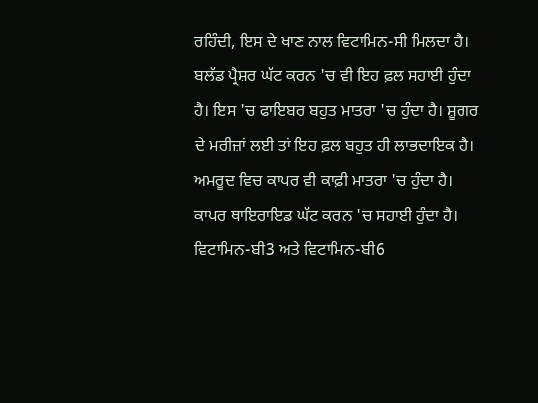ਰਹਿੰਦੀ, ਇਸ ਦੇ ਖਾਣ ਨਾਲ ਵਿਟਾਮਿਨ-ਸੀ ਮਿਲਦਾ ਹੈ। ਬਲੱਡ ਪ੍ਰੈਸ਼ਰ ਘੱਟ ਕਰਨ 'ਚ ਵੀ ਇਹ ਫ਼ਲ ਸਹਾਈ ਹੁੰਦਾ ਹੈ। ਇਸ 'ਚ ਫਾਇਬਰ ਬਹੁਤ ਮਾਤਰਾ 'ਚ ਹੁੰਦਾ ਹੈ। ਸ਼ੂਗਰ ਦੇ ਮਰੀਜ਼ਾਂ ਲਈ ਤਾਂ ਇਹ ਫ਼ਲ ਬਹੁਤ ਹੀ ਲਾਭਦਾਇਕ ਹੈ। ਅਮਰੂਦ ਵਿਚ ਕਾਪਰ ਵੀ ਕਾਫ਼ੀ ਮਾਤਰਾ 'ਚ ਹੁੰਦਾ ਹੈ। ਕਾਪਰ ਥਾਇਰਾਇਡ ਘੱਟ ਕਰਨ 'ਚ ਸਹਾਈ ਹੁੰਦਾ ਹੈ। ਵਿਟਾਮਿਨ-ਬੀ3 ਅਤੇ ਵਿਟਾਮਿਨ-ਬੀ6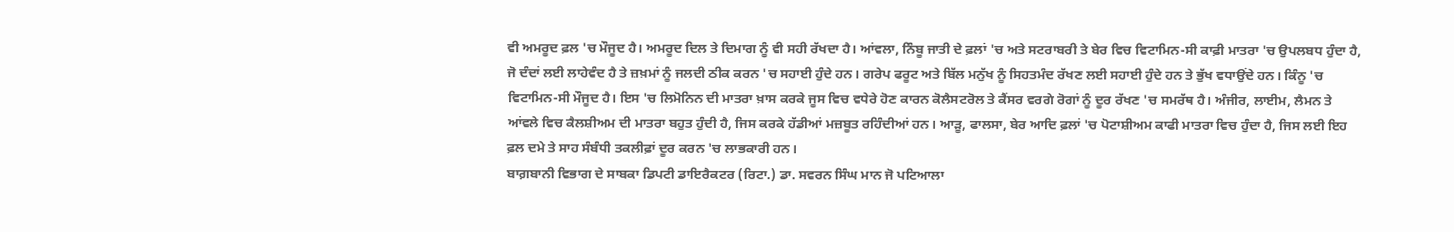ਵੀ ਅਮਰੂਦ ਫ਼ਲ 'ਚ ਮੌਜੂਦ ਹੈ। ਅਮਰੂਦ ਦਿਲ ਤੇ ਦਿਮਾਗ ਨੂੰ ਵੀ ਸਹੀ ਰੱਖਦਾ ਹੈ। ਆਂਵਲਾ, ਨਿੰਬੂ ਜਾਤੀ ਦੇ ਫ਼ਲਾਂ 'ਚ ਅਤੇ ਸਟਰਾਬਰੀ ਤੇ ਬੇਰ ਵਿਚ ਵਿਟਾਮਿਨ-ਸੀ ਕਾਫ਼ੀ ਮਾਤਰਾ 'ਚ ਉਪਲਬਧ ਹੁੰਦਾ ਹੈ, ਜੋ ਦੰਦਾਂ ਲਈ ਲਾਹੇਵੰਦ ਹੈ ਤੇ ਜ਼ਖ਼ਮਾਂ ਨੂੰ ਜਲਦੀ ਠੀਕ ਕਰਨ 'ਚ ਸਹਾਈ ਹੁੰਦੇ ਹਨ। ਗਰੇਪ ਫਰੂਟ ਅਤੇ ਬਿੱਲ ਮਨੁੱਖ ਨੂੰ ਸਿਹਤਮੰਦ ਰੱਖਣ ਲਈ ਸਹਾਈ ਹੁੰਦੇ ਹਨ ਤੇ ਭੁੱਖ ਵਧਾਉਂਦੇ ਹਨ। ਕਿੰਨੂ 'ਚ ਵਿਟਾਮਿਨ-ਸੀ ਮੌਜੂਦ ਹੈ। ਇਸ 'ਚ ਲਿਮੋਨਿਨ ਦੀ ਮਾਤਰਾ ਖ਼ਾਸ ਕਰਕੇ ਜੂਸ ਵਿਚ ਵਧੇਰੇ ਹੋਣ ਕਾਰਨ ਕੋਲੈਸਟਰੋਲ ਤੇ ਕੈਂਸਰ ਵਰਗੇ ਰੋਗਾਂ ਨੂੰ ਦੂਰ ਰੱਖਣ 'ਚ ਸਮਰੱਥ ਹੈ। ਅੰਜੀਰ, ਲਾਈਮ, ਲੈਮਨ ਤੇ ਆਂਵਲੇ ਵਿਚ ਕੈਲਸ਼ੀਅਮ ਦੀ ਮਾਤਰਾ ਬਹੁਤ ਹੁੰਦੀ ਹੈ, ਜਿਸ ਕਰਕੇ ਹੱਡੀਆਂ ਮਜ਼ਬੂਤ ਰਹਿੰਦੀਆਂ ਹਨ। ਆੜੂ, ਫਾਲਸਾ, ਬੇਰ ਆਦਿ ਫ਼ਲਾਂ 'ਚ ਪੋਟਾਸ਼ੀਅਮ ਕਾਫੀ ਮਾਤਰਾ ਵਿਚ ਹੁੰਦਾ ਹੈ, ਜਿਸ ਲਈ ਇਹ ਫ਼ਲ ਦਮੇ ਤੇ ਸਾਹ ਸੰਬੰਧੀ ਤਕਲੀਫ਼ਾਂ ਦੂਰ ਕਰਨ 'ਚ ਲਾਭਕਾਰੀ ਹਨ।
ਬਾਗ਼ਬਾਨੀ ਵਿਭਾਗ ਦੇ ਸਾਬਕਾ ਡਿਪਟੀ ਡਾਇਰੈਕਟਰ (ਰਿਟਾ.) ਡਾ. ਸਵਰਨ ਸਿੰਘ ਮਾਨ ਜੋ ਪਟਿਆਲਾ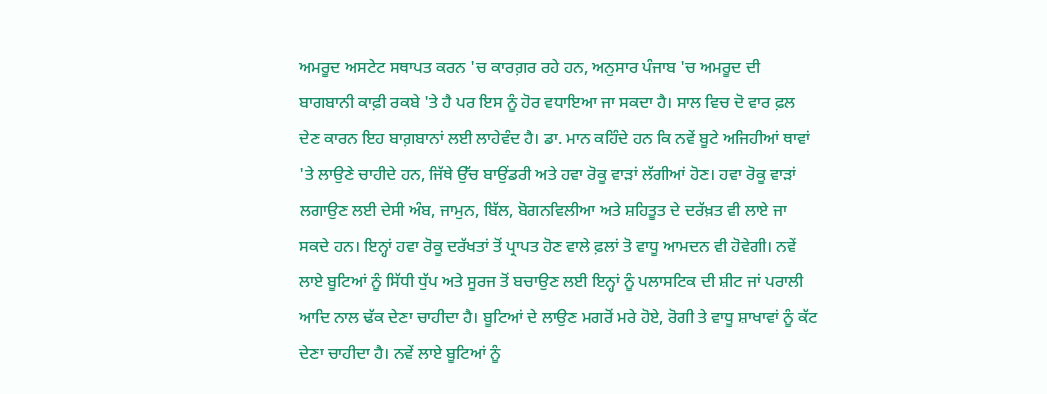ਅਮਰੂਦ ਅਸਟੇਟ ਸਥਾਪਤ ਕਰਨ 'ਚ ਕਾਰਗ਼ਰ ਰਹੇ ਹਨ, ਅਨੁਸਾਰ ਪੰਜਾਬ 'ਚ ਅਮਰੂਦ ਦੀ ਬਾਗਬਾਨੀ ਕਾਫ਼ੀ ਰਕਬੇ 'ਤੇ ਹੈ ਪਰ ਇਸ ਨੂੰ ਹੋਰ ਵਧਾਇਆ ਜਾ ਸਕਦਾ ਹੈ। ਸਾਲ ਵਿਚ ਦੋ ਵਾਰ ਫ਼ਲ ਦੇਣ ਕਾਰਨ ਇਹ ਬਾਗ਼ਬਾਨਾਂ ਲਈ ਲਾਹੇਵੰਦ ਹੈ। ਡਾ. ਮਾਨ ਕਹਿੰਦੇ ਹਨ ਕਿ ਨਵੇਂ ਬੂਟੇ ਅਜਿਹੀਆਂ ਥਾਵਾਂ 'ਤੇ ਲਾਉਣੇ ਚਾਹੀਦੇ ਹਨ, ਜਿੱਥੇ ਉੱਚ ਬਾਉਂਡਰੀ ਅਤੇ ਹਵਾ ਰੋਕੂ ਵਾੜਾਂ ਲੱਗੀਆਂ ਹੋਣ। ਹਵਾ ਰੋਕੂ ਵਾੜਾਂ ਲਗਾਉਣ ਲਈ ਦੇਸੀ ਅੰਬ, ਜਾਮੁਨ, ਬਿੱਲ, ਬੋਗਨਵਿਲੀਆ ਅਤੇ ਸ਼ਹਿਤੂਤ ਦੇ ਦਰੱਖ਼ਤ ਵੀ ਲਾਏ ਜਾ ਸਕਦੇ ਹਨ। ਇਨ੍ਹਾਂ ਹਵਾ ਰੋਕੂ ਦਰੱਖਤਾਂ ਤੋਂ ਪ੍ਰਾਪਤ ਹੋਣ ਵਾਲੇ ਫ਼ਲਾਂ ਤੋ ਵਾਧੂ ਆਮਦਨ ਵੀ ਹੋਵੇਗੀ। ਨਵੇਂ ਲਾਏ ਬੂਟਿਆਂ ਨੂੰ ਸਿੱਧੀ ਧੁੱਪ ਅਤੇ ਸੂਰਜ ਤੋਂ ਬਚਾਉਣ ਲਈ ਇਨ੍ਹਾਂ ਨੂੰ ਪਲਾਸਟਿਕ ਦੀ ਸ਼ੀਟ ਜਾਂ ਪਰਾਲੀ ਆਦਿ ਨਾਲ ਢੱਕ ਦੇਣਾ ਚਾਹੀਦਾ ਹੈ। ਬੂਟਿਆਂ ਦੇ ਲਾਉਣ ਮਗਰੋਂ ਮਰੇ ਹੋਏ, ਰੋਗੀ ਤੇ ਵਾਧੂ ਸ਼ਾਖਾਵਾਂ ਨੂੰ ਕੱਟ ਦੇਣਾ ਚਾਹੀਦਾ ਹੈ। ਨਵੇਂ ਲਾਏ ਬੂਟਿਆਂ ਨੂੰ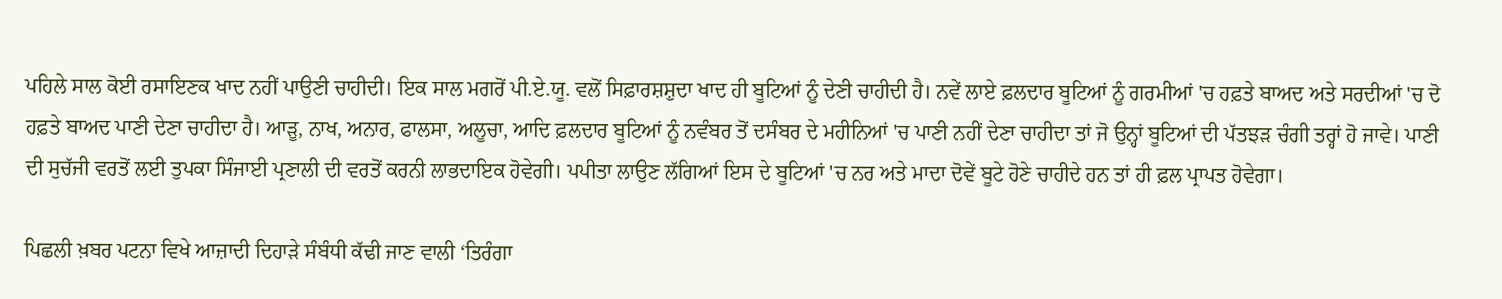ਪਹਿਲੇ ਸਾਲ ਕੋਈ ਰਸਾਇਣਕ ਖਾਦ ਨਹੀਂ ਪਾਉਣੀ ਚਾਹੀਦੀ। ਇਕ ਸਾਲ ਮਗਰੋਂ ਪੀ.ਏ.ਯੂ. ਵਲੋਂ ਸਿਫ਼ਾਰਸ਼ਸ਼ੁਦਾ ਖਾਦ ਹੀ ਬੂਟਿਆਂ ਨੂੰ ਦੇਣੀ ਚਾਹੀਦੀ ਹੈ। ਨਵੇਂ ਲਾਏ ਫ਼ਲਦਾਰ ਬੂਟਿਆਂ ਨੂੰ ਗਰਮੀਆਂ 'ਚ ਹਫ਼ਤੇ ਬਾਅਦ ਅਤੇ ਸਰਦੀਆਂ 'ਚ ਦੋ ਹਫ਼ਤੇ ਬਾਅਦ ਪਾਣੀ ਦੇਣਾ ਚਾਹੀਦਾ ਹੈ। ਆੜੂ, ਨਾਖ, ਅਨਾਰ, ਫਾਲਸਾ, ਅਲੂਚਾ, ਆਦਿ ਫ਼ਲਦਾਰ ਬੂਟਿਆਂ ਨੂੰ ਨਵੰਬਰ ਤੋਂ ਦਸੰਬਰ ਦੇ ਮਹੀਨਿਆਂ 'ਚ ਪਾਣੀ ਨਹੀਂ ਦੇਣਾ ਚਾਹੀਦਾ ਤਾਂ ਜੋ ਉਨ੍ਹਾਂ ਬੂਟਿਆਂ ਦੀ ਪੱਤਝੜ ਚੰਗੀ ਤਰ੍ਹਾਂ ਹੋ ਜਾਵੇ। ਪਾਣੀ ਦੀ ਸੁਚੱਜੀ ਵਰਤੋਂ ਲਈ ਤੁਪਕਾ ਸਿੰਜਾਈ ਪ੍ਰਣਾਲੀ ਦੀ ਵਰਤੋਂ ਕਰਨੀ ਲਾਭਦਾਇਕ ਹੋਵੇਗੀ। ਪਪੀਤਾ ਲਾਉਣ ਲੱਗਿਆਂ ਇਸ ਦੇ ਬੂਟਿਆਂ 'ਚ ਨਰ ਅਤੇ ਮਾਦਾ ਦੋਵੇਂ ਬੂਟੇ ਹੋਣੇ ਚਾਹੀਦੇ ਹਨ ਤਾਂ ਹੀ ਫ਼ਲ ਪ੍ਰਾਪਤ ਹੋਵੇਗਾ।

ਪਿਛਲੀ ਖ਼ਬਰ ਪਟਨਾ ਵਿਖੇ ਆਜ਼ਾਦੀ ਦਿਹਾਡ਼ੇ ਸੰਬੰਧੀ ਕੱਢੀ ਜਾਣ ਵਾਲੀ ‘ਤਿਰੰਗਾ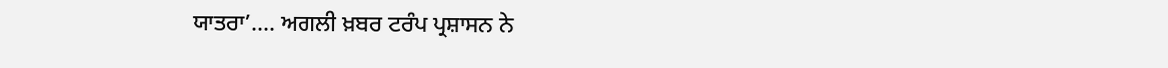ਯਾਤਰਾ’.... ਅਗਲੀ ਖ਼ਬਰ ਟਰੰਪ ਪ੍ਰਸ਼ਾਸਨ ਨੇ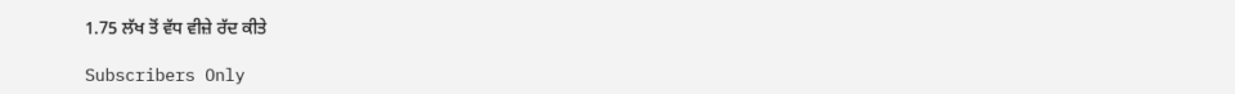1.75 ਲੱਖ ਤੋਂ ਵੱਧ ਵੀਜ਼ੇ ਰੱਦ ਕੀਤੇ

Subscribers Only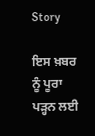Story

ਇਸ ਖ਼ਬਰ ਨੂੰ ਪੂਰਾ ਪੜ੍ਹਨ ਲਈ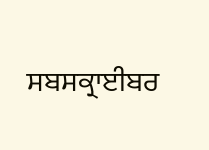ਸਬਸਕ੍ਰਾਈਬਰ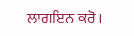ਲਾਗਇਨ ਕਰੋ।